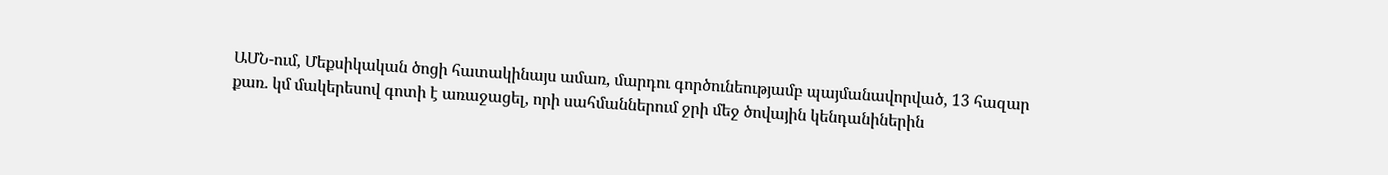ԱՄՆ-ում, Մեքսիկական ծոցի հատակինայս ամառ, մարդու գործունեությամբ պայմանավորված, 13 հազար քառ. կմ մակերեսով գոտի է առաջացել, որի սահմաններում ջրի մեջ ծովային կենդանիներին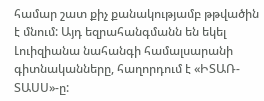համար շատ քիչ քանակությամբ թթվածին է մնում: Այդ եզրահանգմանն են եկել Լուիզիանա նահանգի համալսարանի գիտնականները, հաղորդում է «ԻՏԱՌ-ՏԱՍՍ»-ը: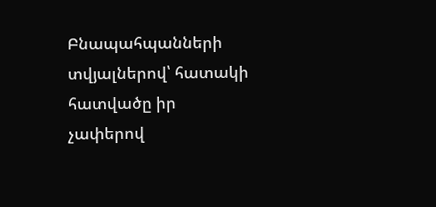Բնապահպանների տվյալներով՝ հատակի հատվածը իր չափերով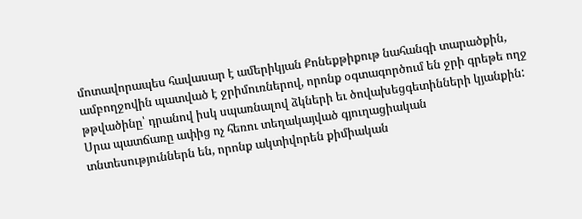մոտավորապես հավասար է ամերիկյան Քոնեքթիքութ նահանգի տարածքին, ամբողջովին պատված է ջրիմուռներով, որոնք օգտագործում են ջրի գրեթե ողջ թթվածինը՝ դրանով իսկ սպառնալով ձկների եւ ծովախեցգետինների կյանքին: Սրա պատճառը ափից ոչ հեռու տեղակայված գյուղացիական տնտեսություններն են, որոնք ակտիվորեն քիմիական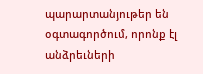պարարտանյութեր են օգտագործում, որոնք էլ անձրեւների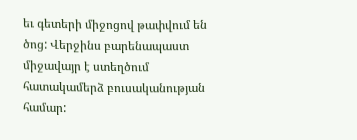եւ գետերի միջոցով թափվում են ծոց: Վերջինս բարենապաստ միջավայր է ստեղծում հատակամերձ բուսականության համար: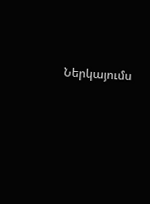Ներկայումս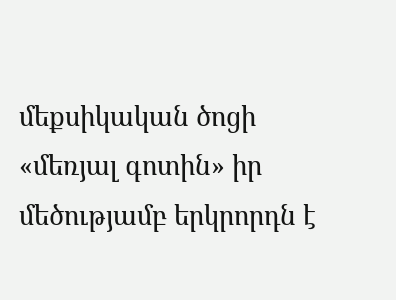մեքսիկական ծոցի «մեռյալ գոտին» իր մեծությամբ երկրորդն է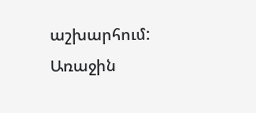աշխարհում: Առաջին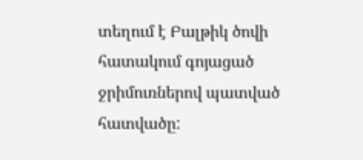տեղում է Բալթիկ ծովի հատակում գոյացած ջրիմուռներով պատված հատվածը: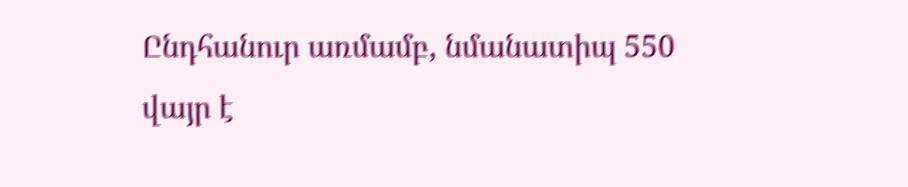Ընդհանուր առմամբ, նմանատիպ 550 վայր է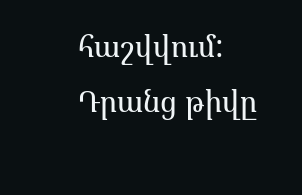հաշվվում: Դրանց թիվը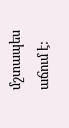մշտապես աճում է: